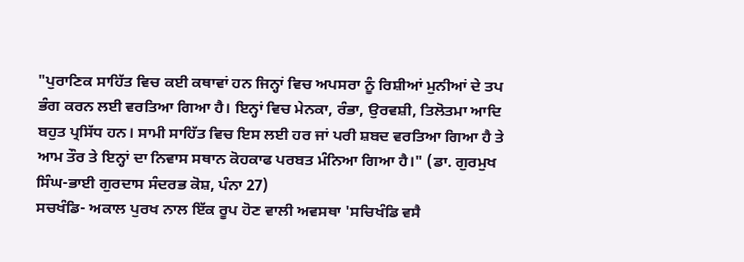"ਪੁਰਾਣਿਕ ਸਾਹਿੱਤ ਵਿਚ ਕਈ ਕਥਾਵਾਂ ਹਨ ਜਿਨ੍ਹਾਂ ਵਿਚ ਅਪਸਰਾ ਨੂੰ ਰਿਸ਼ੀਆਂ ਮੁਨੀਆਂ ਦੇ ਤਪ ਭੰਗ ਕਰਨ ਲਈ ਵਰਤਿਆ ਗਿਆ ਹੈ। ਇਨ੍ਹਾਂ ਵਿਚ ਮੇਨਕਾ, ਰੰਭਾ, ਉਰਵਸ਼ੀ, ਤਿਲੋਤਮਾ ਆਦਿ ਬਹੁਤ ਪ੍ਰਸਿੱਧ ਹਨ। ਸਾਮੀ ਸਾਹਿੱਤ ਵਿਚ ਇਸ ਲਈ ਹਰ ਜਾਂ ਪਰੀ ਸ਼ਬਦ ਵਰਤਿਆ ਗਿਆ ਹੈ ਤੇ ਆਮ ਤੌਰ ਤੇ ਇਨ੍ਹਾਂ ਦਾ ਨਿਵਾਸ ਸਥਾਨ ਕੋਹਕਾਫ ਪਰਬਤ ਮੰਨਿਆ ਗਿਆ ਹੈ।" (ਡਾ. ਗੁਰਮੁਖ ਸਿੰਘ-ਭਾਈ ਗੁਰਦਾਸ ਸੰਦਰਭ ਕੋਸ਼, ਪੰਨਾ 27)
ਸਚਖੰਡਿ- ਅਕਾਲ ਪੁਰਖ ਨਾਲ ਇੱਕ ਰੂਪ ਹੋਣ ਵਾਲੀ ਅਵਸਥਾ 'ਸਚਿਖੰਡਿ ਵਸੈ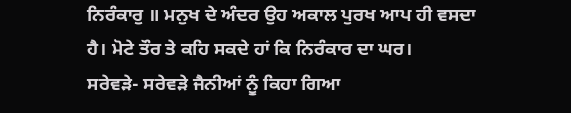ਨਿਰੰਕਾਰੁ ॥ ਮਨੁਖ ਦੇ ਅੰਦਰ ਉਹ ਅਕਾਲ ਪੁਰਖ ਆਪ ਹੀ ਵਸਦਾ ਹੈ। ਮੋਟੇ ਤੌਰ ਤੇ ਕਹਿ ਸਕਦੇ ਹਾਂ ਕਿ ਨਿਰੰਕਾਰ ਦਾ ਘਰ।
ਸਰੇਵੜੇ- ਸਰੇਵੜੇ ਜੈਨੀਆਂ ਨੂੰ ਕਿਹਾ ਗਿਆ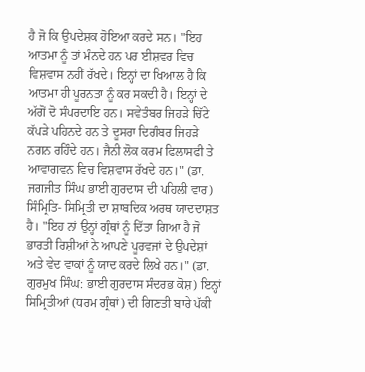ਹੈ ਜੋ ਕਿ ਉਪਦੇਸ਼ਕ ਹੋਇਆ ਕਰਦੇ ਸਨ। "ਇਹ ਆਤਮਾ ਨੂੰ ਤਾਂ ਮੰਨਦੇ ਹਨ ਪਰ ਈਸ਼ਵਰ ਵਿਚ ਵਿਸ਼ਵਾਸ ਨਹੀਂ ਰੱਖਦੇ। ਇਨ੍ਹਾਂ ਦਾ ਖਿਆਲ ਹੈ ਕਿ ਆਤਮਾ ਹੀ ਪੂਰਨਤਾ ਨੂੰ ਕਰ ਸਕਦੀ ਹੈ। ਇਨ੍ਹਾਂ ਦੇ ਅੱਗੋਂ ਦੋ ਸੰਪਰਦਾਇ ਹਨ। ਸਵੇਤੰਬਰ ਜਿਹੜੇ ਚਿੱਟੇ ਕੱਪੜੇ ਪਹਿਨਦੇ ਹਨ ਤੇ ਦੂਸਰਾ ਦਿਗੰਬਰ ਜਿਹੜੇ ਨਗਨ ਰਹਿੰਦੇ ਹਨ। ਜੈਨੀ ਲੋਕ ਕਰਮ ਫਿਲਾਸਫੀ ਤੇ ਆਵਾਗਵਨ ਵਿਚ ਵਿਸ਼ਵਾਸ ਰੱਖਦੇ ਹਨ।" (ਡਾ. ਜਗਜੀਤ ਸਿੰਘ ਭਾਈ ਗੁਰਦਾਸ ਦੀ ਪਹਿਲੀ ਵਾਰ)
ਸਿੰਮ੍ਰਿਤਿ- ਸਿਮ੍ਰਿਤੀ ਦਾ ਸ਼ਾਬਦਿਕ ਅਰਥ ਯਾਦਦਾਸ਼ਤ ਹੈ। "ਇਹ ਨਾਂ ਉਨ੍ਹਾਂ ਗ੍ਰੰਥਾਂ ਨੂੰ ਦਿੱਤਾ ਗਿਆ ਹੈ ਜੋ ਭਾਰਤੀ ਰਿਸ਼ੀਆਂ ਨੇ ਆਪਣੇ ਪੂਰਵਜਾਂ ਦੇ ਉਪਦੇਸ਼ਾਂ ਅਤੇ ਵੇਦ ਵਾਕਾਂ ਨੂੰ ਯਾਦ ਕਰਦੇ ਲਿਖੇ ਹਨ।" (ਡਾ. ਗੁਰਮੁਖ ਸਿੰਘ: ਭਾਈ ਗੁਰਦਾਸ ਸੰਦਰਭ ਕੋਸ਼) ਇਨ੍ਹਾਂ ਸਿਮ੍ਰਿਤੀਆਂ (ਧਰਮ ਗ੍ਰੰਥਾਂ) ਦੀ ਗਿਣਤੀ ਬਾਰੇ ਪੱਕੀ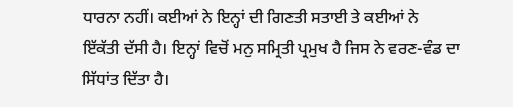ਧਾਰਨਾ ਨਹੀਂ। ਕਈਆਂ ਨੇ ਇਨ੍ਹਾਂ ਦੀ ਗਿਣਤੀ ਸਤਾਈ ਤੇ ਕਈਆਂ ਨੇ ਇੱਕੱਤੀ ਦੱਸੀ ਹੈ। ਇਨ੍ਹਾਂ ਵਿਚੋਂ ਮਨੁ ਸਮ੍ਰਿਤੀ ਪ੍ਰਮੁਖ ਹੈ ਜਿਸ ਨੇ ਵਰਣ-ਵੰਡ ਦਾ ਸਿੱਧਾਂਤ ਦਿੱਤਾ ਹੈ।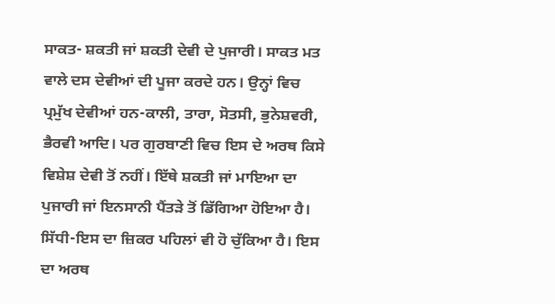ਸਾਕਤ- ਸ਼ਕਤੀ ਜਾਂ ਸ਼ਕਤੀ ਦੇਵੀ ਦੇ ਪੁਜਾਰੀ। ਸਾਕਤ ਮਤ ਵਾਲੇ ਦਸ ਦੇਵੀਆਂ ਦੀ ਪੂਜਾ ਕਰਦੇ ਹਨ। ਉਨ੍ਹਾਂ ਵਿਚ ਪ੍ਰਮੁੱਖ ਦੇਵੀਆਂ ਹਨ-ਕਾਲੀ, ਤਾਰਾ, ਸੋਤਸੀ, ਭੁਨੇਸ਼ਵਰੀ, ਭੈਰਵੀ ਆਦਿ। ਪਰ ਗੁਰਬਾਣੀ ਵਿਚ ਇਸ ਦੇ ਅਰਥ ਕਿਸੇ ਵਿਸ਼ੇਸ਼ ਦੇਵੀ ਤੋਂ ਨਹੀਂ। ਇੱਥੇ ਸ਼ਕਤੀ ਜਾਂ ਮਾਇਆ ਦਾ ਪੁਜਾਰੀ ਜਾਂ ਇਨਸਾਨੀ ਪੈਂਤੜੇ ਤੋਂ ਡਿੱਗਿਆ ਹੋਇਆ ਹੈ।
ਸਿੱਧੀ-ਇਸ ਦਾ ਜ਼ਿਕਰ ਪਹਿਲਾਂ ਵੀ ਹੋ ਚੁੱਕਿਆ ਹੈ। ਇਸ ਦਾ ਅਰਥ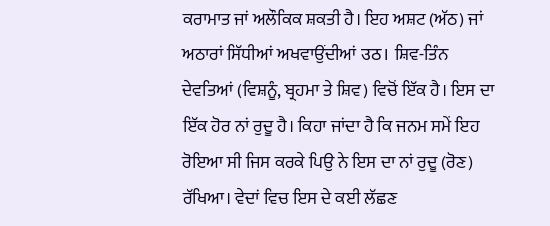ਕਰਾਮਾਤ ਜਾਂ ਅਲੌਕਿਕ ਸ਼ਕਤੀ ਹੈ। ਇਹ ਅਸ਼ਟ (ਅੱਠ) ਜਾਂ ਅਠਾਰਾਂ ਸਿੱਧੀਆਂ ਅਖਵਾਉਂਦੀਆਂ उठ। ਸ਼ਿਵ-ਤਿੰਨ ਦੇਵਤਿਆਂ (ਵਿਸ਼ਨੂੰ, ਬ੍ਰਹਮਾ ਤੇ ਸ਼ਿਵ) ਵਿਚੋਂ ਇੱਕ ਹੈ। ਇਸ ਦਾ ਇੱਕ ਹੋਰ ਨਾਂ ਰੁਦੂ ਹੈ। ਕਿਹਾ ਜਾਂਦਾ ਹੈ ਕਿ ਜਨਮ ਸਮੇਂ ਇਹ ਰੋਇਆ ਸੀ ਜਿਸ ਕਰਕੇ ਪਿਉ ਨੇ ਇਸ ਦਾ ਨਾਂ ਰੁਦੂ (ਰੋਣ) ਰੱਖਿਆ। ਵੇਦਾਂ ਵਿਚ ਇਸ ਦੇ ਕਈ ਲੱਛਣ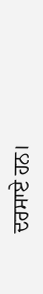ਦਰਸਾਏ ਹਨ।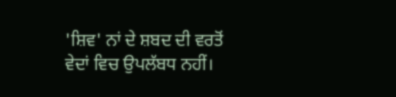'ਸ਼ਿਵ' ਨਾਂ ਦੇ ਸ਼ਬਦ ਦੀ ਵਰਤੋਂ ਵੇਦਾਂ ਵਿਚ ਉਪਲੱਬਧ ਨਹੀਂ।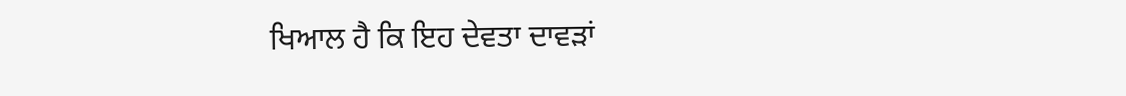ਖਿਆਲ ਹੈ ਕਿ ਇਹ ਦੇਵਤਾ ਦਾਵੜਾਂ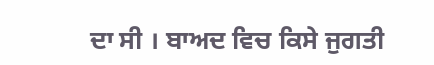ਦਾ ਸੀ । ਬਾਅਦ ਵਿਚ ਕਿਸੇ ਜੁਗਤੀ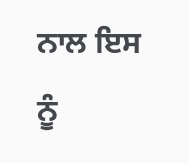ਨਾਲ ਇਸ ਨੂੰ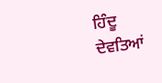ਹਿੰਦੂ ਦੇਵਤਿਆਂ